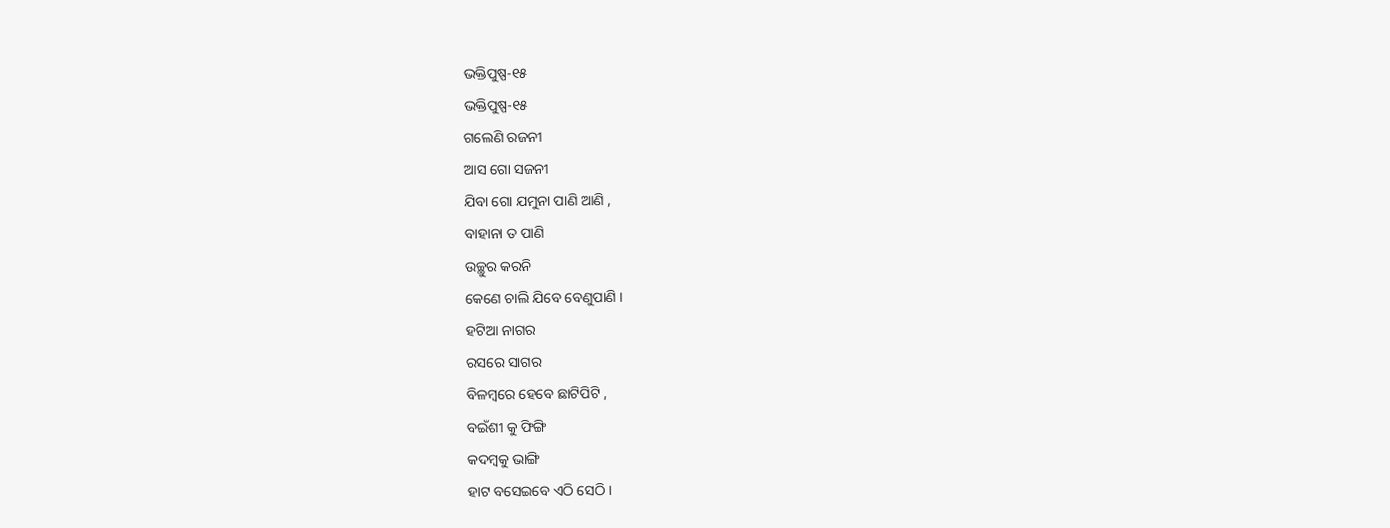ଭକ୍ତିପୁଷ୍ପ-୧୫
ଭକ୍ତିପୁଷ୍ପ-୧୫
ଗଲେଣି ରଜନୀ
ଆସ ଗୋ ସଜନୀ
ଯିବା ଗୋ ଯମୁନା ପାଣି ଆଣି ,
ବାହାନା ତ ପାଣି
ଉଚ୍ଛୁର କରନି
କେଣେ ଚାଲି ଯିବେ ବେଣୁପାଣି ।
ହଟିଆ ନାଗର
ରସରେ ସାଗର
ବିଳମ୍ବରେ ହେବେ ଛାଟିପିଟି ,
ବଇଁଶୀ କୁ ଫିଙ୍ଗି
କଦମ୍ବକୁ ଭାଙ୍ଗି
ହାଟ ବସେଇବେ ଏଠି ସେଠି ।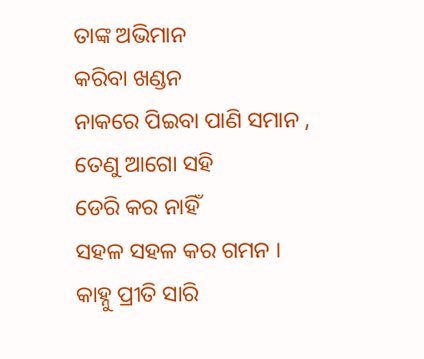ତାଙ୍କ ଅଭିମାନ
କରିବା ଖଣ୍ଡନ
ନାକରେ ପିଇବା ପାଣି ସମାନ ,
ତେଣୁ ଆଗୋ ସହି
ଡେରି କର ନାହିଁ
ସହଳ ସହଳ କର ଗମନ ।
କାହ୍ନୁ ପ୍ରୀତି ସାରି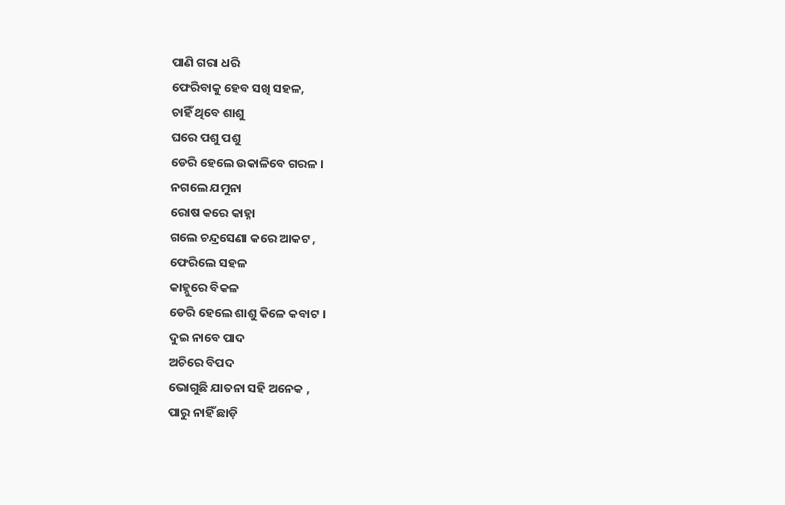ପାଣି ଗରା ଧରି
ଫେରିବାକୁ ହେବ ସଖି ସହଳ,
ଚାହିଁ ଥିବେ ଶାଶୁ
ଘରେ ପଶୁ ପଶୁ
ଡେରି ହେଲେ ଉକାଳିବେ ଗରଳ ।
ନଗଲେ ଯମୁନା
ରୋଷ କରେ କାହ୍ନା
ଗଲେ ଚନ୍ଦ୍ରସେଣା କରେ ଆକଟ ,
ଫେରିଲେ ସହଳ
କାହ୍ନୁରେ ବିକଳ
ଡେରି ହେଲେ ଶାଶୁ କିଳେ କବାଟ ।
ଦୁଇ ନାବେ ପାଦ
ଅଚିରେ ବିପଦ
ଭୋଗୁଛି ଯାତନା ସହି ଅନେକ ,
ପାରୁ ନାହିଁ ଛାଡ଼ି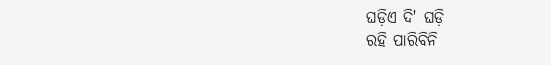ଘଡ଼ିଏ ଦି' ଘଡ଼ି
ରହି ପାରିବିନି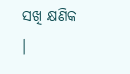ସଖି କ୍ଷଣିକ ।